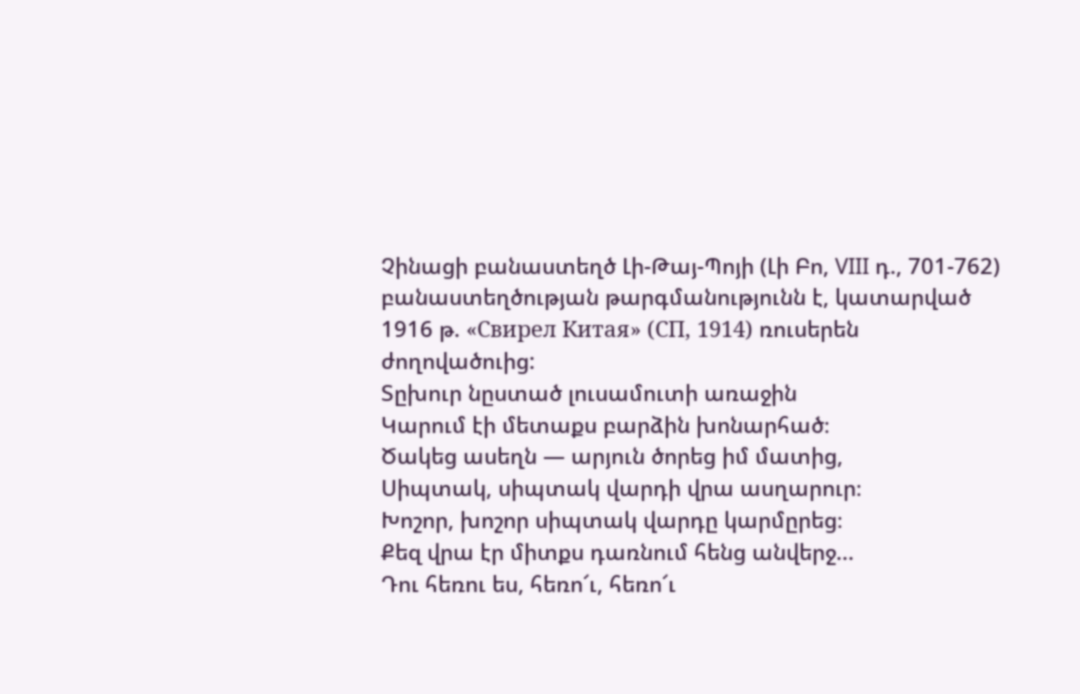Չինացի բանաստեղծ Լի-Թայ-Պոյի (Լի Բո, VIII դ., 701-762) բանաստեղծության թարգմանությունն է, կատարված 1916 թ. «Свирел Китая» (СП, 1914) ռուսերեն ժողովածուից:
Տըխուր նըստած լուսամուտի առաջին
Կարում էի մետաքս բարձին խոնարհած։
Ծակեց ասեղն ― արյուն ծորեց իմ մատից,
Սիպտակ, սիպտակ վարդի վրա ասղարուր։
Խոշոր, խոշոր սիպտակ վարդը կարմըրեց։
Քեզ վրա էր միտքս դառնում հենց անվերջ...
Դու հեռու ես, հեռո՜ւ, հեռո՜ւ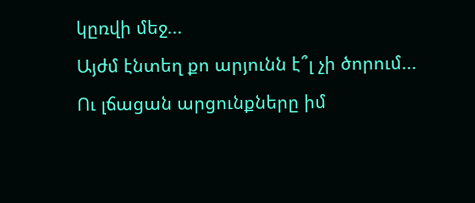կըռվի մեջ...
Այժմ էնտեղ քո արյունն է՞լ չի ծորում...
Ու լճացան արցունքները իմ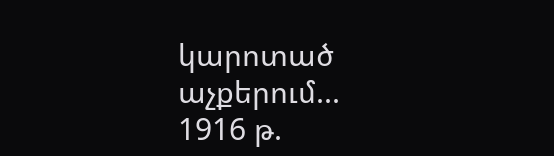կարոտած
աչքերում...
1916 թ.